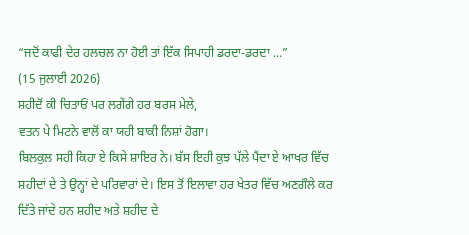“ਜਦੋਂ ਕਾਫੀ ਦੇਰ ਹਲਚਲ ਨਾ ਹੋਈ ਤਾਂ ਇੱਕ ਸਿਪਾਹੀ ਡਰਦਾ-ਡਰਦਾ ...”
(15 ਜੁਲਾਈ 2026)
ਸ਼ਹੀਦੋਂ ਕੀ ਚਿਤਾਓਂ ਪਰ ਲਗੇਂਗੇ ਹਰ ਬਰਸ ਮੇਲੇ,
ਵਤਨ ਪੇ ਮਿਟਨੇ ਵਾਲੋਂ ਕਾ ਯਹੀ ਬਾਕੀ ਨਿਸ਼ਾਂ ਹੋਗਾ।
ਬਿਲਕੁਲ ਸਹੀ ਕਿਹਾ ਏ ਕਿਸੇ ਸ਼ਾਇਰ ਨੇ। ਬੱਸ ਇਹੀ ਕੁਝ ਪੱਲੇ ਪੈਂਦਾ ਏ ਆਖਰ ਵਿੱਚ ਸ਼ਹੀਦਾਂ ਦੇ ਤੇ ਉਨ੍ਹਾਂ ਦੇ ਪਰਿਵਾਰਾਂ ਦੇ। ਇਸ ਤੋਂ ਇਲਾਵਾ ਹਰ ਖੇਤਰ ਵਿੱਚ ਅਣਗੌਲੇ ਕਰ ਦਿੱਤੇ ਜਾਂਦੇ ਹਨ ਸ਼ਹੀਦ ਅਤੇ ਸ਼ਹੀਦ ਦੇ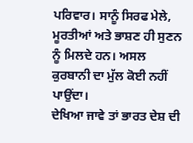ਪਰਿਵਾਰ। ਸਾਨੂੰ ਸਿਰਫ ਮੇਲੇ, ਮੂਰਤੀਆਂ ਅਤੇ ਭਾਸ਼ਣ ਹੀ ਸੁਣਨ ਨੂੰ ਮਿਲਦੇ ਹਨ। ਅਸਲ ਕੁਰਬਾਨੀ ਦਾ ਮੁੱਲ ਕੋਈ ਨਹੀਂ ਪਾਉਂਦਾ।
ਦੇਖਿਆ ਜਾਵੇ ਤਾਂ ਭਾਰਤ ਦੇਸ਼ ਦੀ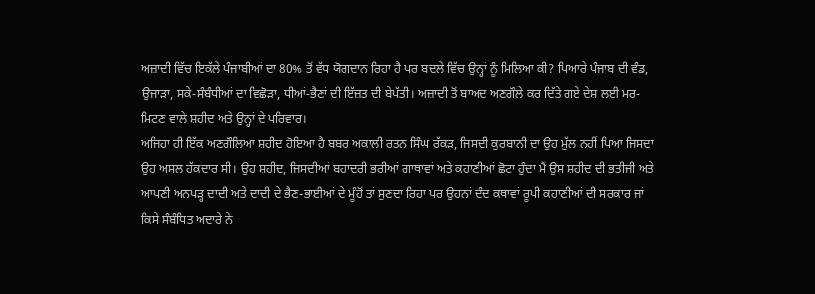ਅਜ਼ਾਦੀ ਵਿੱਚ ਇਕੱਲੇ ਪੰਜਾਬੀਆਂ ਦਾ 80% ਤੋਂ ਵੱਧ ਯੋਗਦਾਨ ਰਿਹਾ ਹੈ ਪਰ ਬਦਲੇ ਵਿੱਚ ਉਨ੍ਹਾਂ ਨੂੰ ਮਿਲਿਆ ਕੀ? ਪਿਆਰੇ ਪੰਜਾਬ ਦੀ ਵੰਡ, ਉਜਾੜਾ, ਸਕੇ-ਸੰਬੰਧੀਆਂ ਦਾ ਵਿਛੋੜਾ, ਧੀਆਂ-ਭੈਣਾਂ ਦੀ ਇੱਜ਼ਤ ਦੀ ਬੇਪੱਤੀ। ਅਜ਼ਾਦੀ ਤੋਂ ਬਾਅਦ ਅਣਗੌਲੇ ਕਰ ਦਿੱਤੇ ਗਏ ਦੇਸ਼ ਲਈ ਮਰ-ਮਿਟਣ ਵਾਲੇ ਸ਼ਹੀਦ ਅਤੇ ਉਨ੍ਹਾਂ ਦੇ ਪਰਿਵਾਰ।
ਅਜਿਹਾ ਹੀ ਇੱਕ ਅਣਗੌਲਿਆ ਸ਼ਹੀਦ ਹੋਇਆ ਹੈ ਬਬਰ ਅਕਾਲੀ ਰਤਨ ਸਿੰਘ ਰੱਕੜ, ਜਿਸਦੀ ਕੁਰਬਾਨੀ ਦਾ ਉਹ ਮੁੱਲ ਨਹੀਂ ਪਿਆ ਜਿਸਦਾ ਉਹ ਅਸਲ ਹੱਕਦਾਰ ਸੀ। ਉਹ ਸ਼ਹੀਦ, ਜਿਸਦੀਆਂ ਬਹਾਦਰੀ ਭਰੀਆਂ ਗਾਥਾਵਾਂ ਅਤੇ ਕਹਾਣੀਆਂ ਛੋਟਾ ਹੁੰਦਾ ਮੈਂ ਉਸ ਸ਼ਹੀਦ ਦੀ ਭਤੀਜੀ ਅਤੇ ਆਪਣੀ ਅਨਪੜ੍ਹ ਦਾਦੀ ਅਤੇ ਦਾਦੀ ਦੇ ਭੈਣ-ਭਾਈਆਂ ਦੇ ਮੂੰਹੋਂ ਤਾਂ ਸੁਣਦਾ ਰਿਹਾ ਪਰ ਉਹਨਾਂ ਦੰਦ ਕਥਾਵਾਂ ਰੂਪੀ ਕਹਾਣੀਆਂ ਦੀ ਸਰਕਾਰ ਜਾਂ ਕਿਸੇ ਸੰਬੰਧਿਤ ਅਦਾਰੇ ਨੇ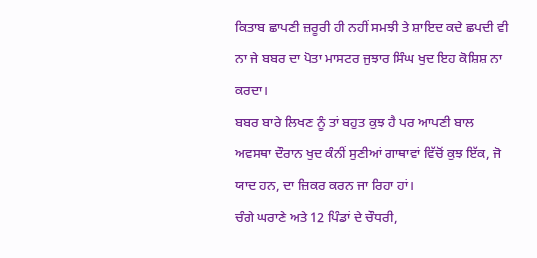ਕਿਤਾਬ ਛਾਪਣੀ ਜ਼ਰੂਰੀ ਹੀ ਨਹੀਂ ਸਮਝੀ ਤੇ ਸ਼ਾਇਦ ਕਦੇ ਛਪਦੀ ਵੀ ਨਾ ਜੇ ਬਬਰ ਦਾ ਪੋਤਾ ਮਾਸਟਰ ਜੁਝਾਰ ਸਿੰਘ ਖੁਦ ਇਹ ਕੋਸ਼ਿਸ਼ ਨਾ ਕਰਦਾ।
ਬਬਰ ਬਾਰੇ ਲਿਖਣ ਨੂੰ ਤਾਂ ਬਹੁਤ ਕੁਝ ਹੈ ਪਰ ਆਪਣੀ ਬਾਲ ਅਵਸਥਾ ਦੌਰਾਨ ਖੁਦ ਕੰਨੀਂ ਸੁਣੀਆਂ ਗਾਥਾਵਾਂ ਵਿੱਚੋਂ ਕੁਝ ਇੱਕ, ਜੋ ਯਾਦ ਹਨ, ਦਾ ਜ਼ਿਕਰ ਕਰਨ ਜਾ ਰਿਹਾ ਹਾਂ।
ਚੰਗੇ ਘਰਾਣੇ ਅਤੇ 12 ਪਿੰਡਾਂ ਦੇ ਚੌਧਰੀ,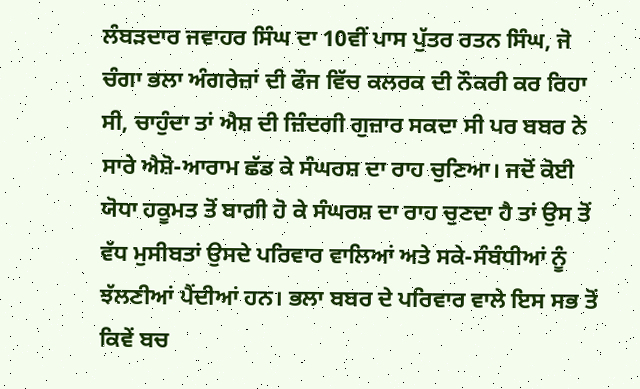ਲੰਬੜਦਾਰ ਜਵਾਹਰ ਸਿੰਘ ਦਾ 10ਵੀਂ ਪਾਸ ਪੁੱਤਰ ਰਤਨ ਸਿੰਘ, ਜੋ ਚੰਗਾ ਭਲਾ ਅੰਗਰੇਜ਼ਾਂ ਦੀ ਫੌਜ ਵਿੱਚ ਕਲਰਕ ਦੀ ਨੌਕਰੀ ਕਰ ਰਿਹਾ ਸੀ, ਚਾਹੁੰਦਾ ਤਾਂ ਐਸ਼ ਦੀ ਜ਼ਿੰਦਗੀ ਗੁਜ਼ਾਰ ਸਕਦਾ ਸੀ ਪਰ ਬਬਰ ਨੇ ਸਾਰੇ ਐਸ਼ੋ-ਆਰਾਮ ਛੱਡ ਕੇ ਸੰਘਰਸ਼ ਦਾ ਰਾਹ ਚੁਣਿਆ। ਜਦੋਂ ਕੋਈ ਯੋਧਾ ਹਕੂਮਤ ਤੋਂ ਬਾਗੀ ਹੋ ਕੇ ਸੰਘਰਸ਼ ਦਾ ਰਾਹ ਚੁਣਦਾ ਹੈ ਤਾਂ ਉਸ ਤੋਂ ਵੱਧ ਮੁਸੀਬਤਾਂ ਉਸਦੇ ਪਰਿਵਾਰ ਵਾਲਿਆਂ ਅਤੇ ਸਕੇ-ਸੰਬੰਧੀਆਂ ਨੂੰ ਝੱਲਣੀਆਂ ਪੈਂਦੀਆਂ ਹਨ। ਭਲਾ ਬਬਰ ਦੇ ਪਰਿਵਾਰ ਵਾਲੇ ਇਸ ਸਭ ਤੋਂ ਕਿਵੇਂ ਬਚ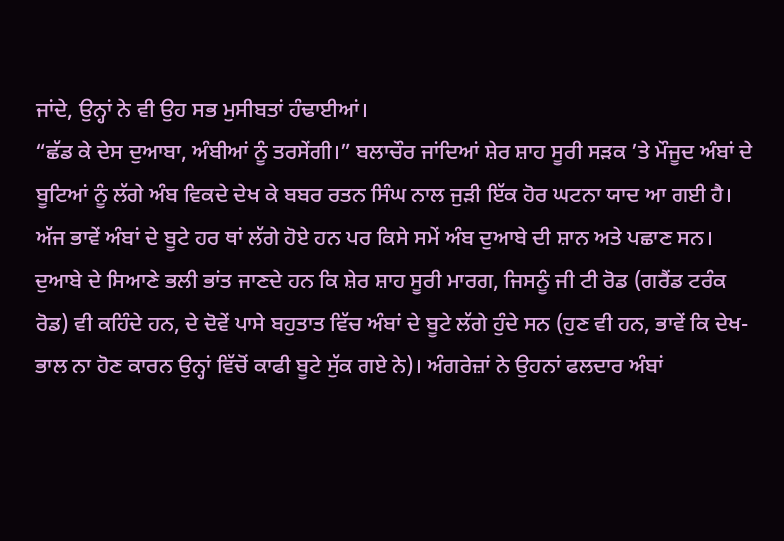ਜਾਂਦੇ, ਉਨ੍ਹਾਂ ਨੇ ਵੀ ਉਹ ਸਭ ਮੁਸੀਬਤਾਂ ਹੰਢਾਈਆਂ।
“ਛੱਡ ਕੇ ਦੇਸ ਦੁਆਬਾ, ਅੰਬੀਆਂ ਨੂੰ ਤਰਸੇਂਗੀ।” ਬਲਾਚੌਰ ਜਾਂਦਿਆਂ ਸ਼ੇਰ ਸ਼ਾਹ ਸੂਰੀ ਸੜਕ ’ਤੇ ਮੌਜੂਦ ਅੰਬਾਂ ਦੇ ਬੂਟਿਆਂ ਨੂੰ ਲੱਗੇ ਅੰਬ ਵਿਕਦੇ ਦੇਖ ਕੇ ਬਬਰ ਰਤਨ ਸਿੰਘ ਨਾਲ ਜੁੜੀ ਇੱਕ ਹੋਰ ਘਟਨਾ ਯਾਦ ਆ ਗਈ ਹੈ। ਅੱਜ ਭਾਵੇਂ ਅੰਬਾਂ ਦੇ ਬੂਟੇ ਹਰ ਥਾਂ ਲੱਗੇ ਹੋਏ ਹਨ ਪਰ ਕਿਸੇ ਸਮੇਂ ਅੰਬ ਦੁਆਬੇ ਦੀ ਸ਼ਾਨ ਅਤੇ ਪਛਾਣ ਸਨ। ਦੁਆਬੇ ਦੇ ਸਿਆਣੇ ਭਲੀ ਭਾਂਤ ਜਾਣਦੇ ਹਨ ਕਿ ਸ਼ੇਰ ਸ਼ਾਹ ਸੂਰੀ ਮਾਰਗ, ਜਿਸਨੂੰ ਜੀ ਟੀ ਰੋਡ (ਗਰੈਂਡ ਟਰੰਕ ਰੋਡ) ਵੀ ਕਹਿੰਦੇ ਹਨ, ਦੇ ਦੋਵੇਂ ਪਾਸੇ ਬਹੁਤਾਤ ਵਿੱਚ ਅੰਬਾਂ ਦੇ ਬੂਟੇ ਲੱਗੇ ਹੁੰਦੇ ਸਨ (ਹੁਣ ਵੀ ਹਨ, ਭਾਵੇਂ ਕਿ ਦੇਖ-ਭਾਲ ਨਾ ਹੋਣ ਕਾਰਨ ਉਨ੍ਹਾਂ ਵਿੱਚੋਂ ਕਾਫੀ ਬੂਟੇ ਸੁੱਕ ਗਏ ਨੇ)। ਅੰਗਰੇਜ਼ਾਂ ਨੇ ਉਹਨਾਂ ਫਲਦਾਰ ਅੰਬਾਂ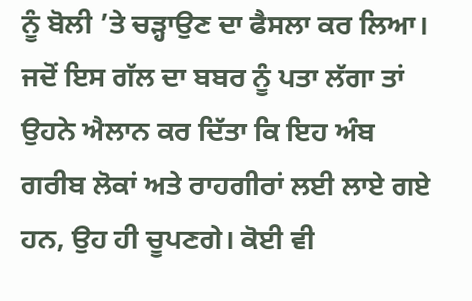ਨੂੰ ਬੋਲੀ ’ਤੇ ਚੜ੍ਹਾਉਣ ਦਾ ਫੈਸਲਾ ਕਰ ਲਿਆ। ਜਦੋਂ ਇਸ ਗੱਲ ਦਾ ਬਬਰ ਨੂੰ ਪਤਾ ਲੱਗਾ ਤਾਂ ਉਹਨੇ ਐਲਾਨ ਕਰ ਦਿੱਤਾ ਕਿ ਇਹ ਅੰਬ ਗਰੀਬ ਲੋਕਾਂ ਅਤੇ ਰਾਹਗੀਰਾਂ ਲਈ ਲਾਏ ਗਏ ਹਨ, ਉਹ ਹੀ ਚੂਪਣਗੇ। ਕੋਈ ਵੀ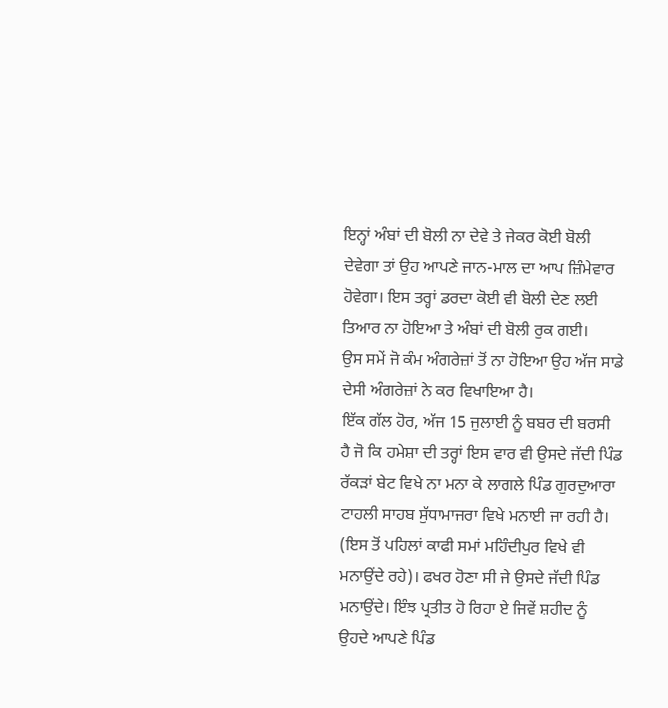ਇਨ੍ਹਾਂ ਅੰਬਾਂ ਦੀ ਬੋਲੀ ਨਾ ਦੇਵੇ ਤੇ ਜੇਕਰ ਕੋਈ ਬੋਲੀ ਦੇਵੇਗਾ ਤਾਂ ਉਹ ਆਪਣੇ ਜਾਨ-ਮਾਲ ਦਾ ਆਪ ਜ਼ਿੰਮੇਵਾਰ ਹੋਵੇਗਾ। ਇਸ ਤਰ੍ਹਾਂ ਡਰਦਾ ਕੋਈ ਵੀ ਬੋਲੀ ਦੇਣ ਲਈ ਤਿਆਰ ਨਾ ਹੋਇਆ ਤੇ ਅੰਬਾਂ ਦੀ ਬੋਲੀ ਰੁਕ ਗਈ।
ਉਸ ਸਮੇਂ ਜੋ ਕੰਮ ਅੰਗਰੇਜ਼ਾਂ ਤੋਂ ਨਾ ਹੋਇਆ ਉਹ ਅੱਜ ਸਾਡੇ ਦੇਸੀ ਅੰਗਰੇਜ਼ਾਂ ਨੇ ਕਰ ਵਿਖਾਇਆ ਹੈ।
ਇੱਕ ਗੱਲ ਹੋਰ, ਅੱਜ 15 ਜੁਲਾਈ ਨੂੰ ਬਬਰ ਦੀ ਬਰਸੀ ਹੈ ਜੋ ਕਿ ਹਮੇਸ਼ਾ ਦੀ ਤਰ੍ਹਾਂ ਇਸ ਵਾਰ ਵੀ ਉਸਦੇ ਜੱਦੀ ਪਿੰਡ ਰੱਕੜਾਂ ਬੇਟ ਵਿਖੇ ਨਾ ਮਨਾ ਕੇ ਲਾਗਲੇ ਪਿੰਡ ਗੁਰਦੁਆਰਾ ਟਾਹਲੀ ਸਾਹਬ ਸੁੱਧਾਮਾਜਰਾ ਵਿਖੇ ਮਨਾਈ ਜਾ ਰਹੀ ਹੈ। (ਇਸ ਤੋਂ ਪਹਿਲਾਂ ਕਾਫੀ ਸਮਾਂ ਮਹਿੰਦੀਪੁਰ ਵਿਖੇ ਵੀ ਮਨਾਉਂਦੇ ਰਹੇ)। ਫਖਰ ਹੋਣਾ ਸੀ ਜੇ ਉਸਦੇ ਜੱਦੀ ਪਿੰਡ ਮਨਾਉਂਦੇ। ਇੰਝ ਪ੍ਰਤੀਤ ਹੋ ਰਿਹਾ ਏ ਜਿਵੇਂ ਸ਼ਹੀਦ ਨੂੰ ਉਹਦੇ ਆਪਣੇ ਪਿੰਡ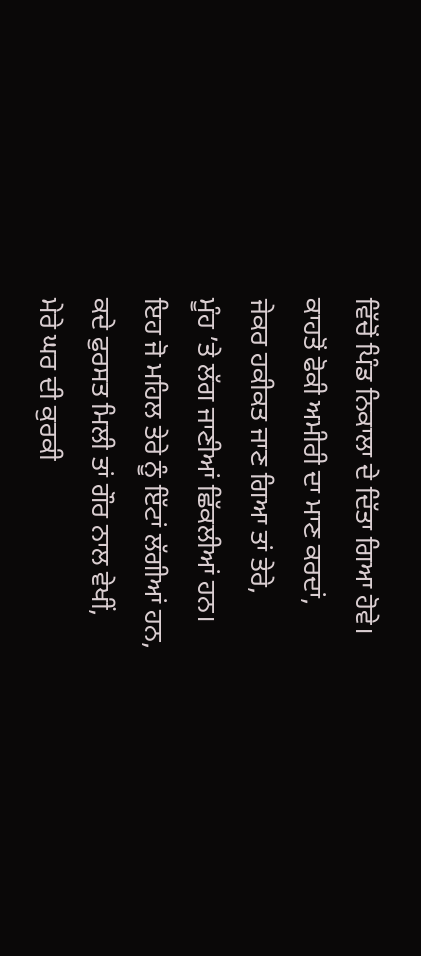ਵਿੱਚੋਂ ਪਿੰਡ ਨਿਕਾਲਾ ਦੇ ਦਿੱਤਾ ਗਿਆ ਹੋਵੇ।
ਕਾਹਤੋਂ ਫੋਕੀ ਅਮੀਰੀ ਦਾ ਮਾਣ ਕਰਦਾਂ,
ਜੇਕਰ ਹਕੀਕਤ ਜਾਣ ਗਿਆ ਤਾਂ ਤੇਰੇ,
ਮੂੰਹ ’ਤੇ ਲੱਗ ਜਾਣੀਆਂ ਛਿੱਕਲੀਆਂ ਹਨ।
ਇਹ ਜੋ ਮਹਿਲ ਤੇਰੇ ਨੂੰ ਇੱਟਾਂ ਲੱਗੀਆਂ ਹਨ,
ਕਦੇ ਫੁਰਸਤ ਮਿਲੀ ਤਾਂ ਗੌਰ ਨਾਲ ਵੇਖੀਂ,
ਮੇਰੇ ਘਰ ਦੀ ਕੁਰਕੀ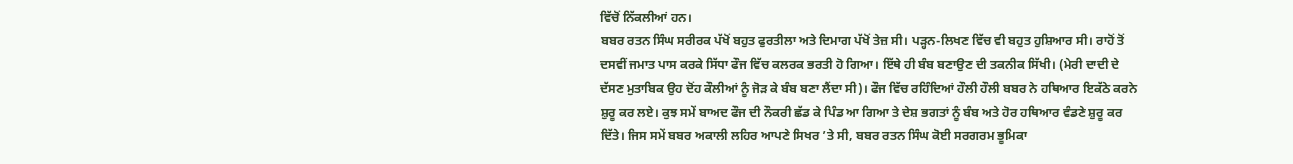ਵਿੱਚੋਂ ਨਿੱਕਲੀਆਂ ਹਨ।
ਬਬਰ ਰਤਨ ਸਿੰਘ ਸਰੀਰਕ ਪੱਖੋਂ ਬਹੁਤ ਫੁਰਤੀਲਾ ਅਤੇ ਦਿਮਾਗ ਪੱਖੋਂ ਤੇਜ਼ ਸੀ। ਪੜ੍ਹਨ-ਲਿਖਣ ਵਿੱਚ ਵੀ ਬਹੁਤ ਹੁਸ਼ਿਆਰ ਸੀ। ਰਾਹੋਂ ਤੋਂ ਦਸਵੀਂ ਜਮਾਤ ਪਾਸ ਕਰਕੇ ਸਿੱਧਾ ਫੌਜ ਵਿੱਚ ਕਲਰਕ ਭਰਤੀ ਹੋ ਗਿਆ। ਇੱਥੇ ਹੀ ਬੰਬ ਬਣਾਉਣ ਦੀ ਤਕਨੀਕ ਸਿੱਖੀ। (ਮੇਰੀ ਦਾਦੀ ਦੇ ਦੱਸਣ ਮੁਤਾਬਿਕ ਉਹ ਦੋਂਹ ਕੌਲੀਆਂ ਨੂੰ ਜੋੜ ਕੇ ਬੰਬ ਬਣਾ ਲੈਂਦਾ ਸੀ)। ਫੌਜ ਵਿੱਚ ਰਹਿੰਦਿਆਂ ਹੌਲੀ ਹੌਲੀ ਬਬਰ ਨੇ ਹਥਿਆਰ ਇਕੱਠੇ ਕਰਨੇ ਸ਼ੁਰੂ ਕਰ ਲਏ। ਕੁਝ ਸਮੇਂ ਬਾਅਦ ਫੌਜ ਦੀ ਨੌਕਰੀ ਛੱਡ ਕੇ ਪਿੰਡ ਆ ਗਿਆ ਤੇ ਦੇਸ਼ ਭਗਤਾਂ ਨੂੰ ਬੰਬ ਅਤੇ ਹੋਰ ਹਥਿਆਰ ਵੰਡਣੇ ਸ਼ੁਰੂ ਕਰ ਦਿੱਤੇ। ਜਿਸ ਸਮੇਂ ਬਬਰ ਅਕਾਲੀ ਲਹਿਰ ਆਪਣੇ ਸਿਖਰ ’ਤੇ ਸੀ, ਬਬਰ ਰਤਨ ਸਿੰਘ ਕੋਈ ਸਰਗਰਮ ਭੂਮਿਕਾ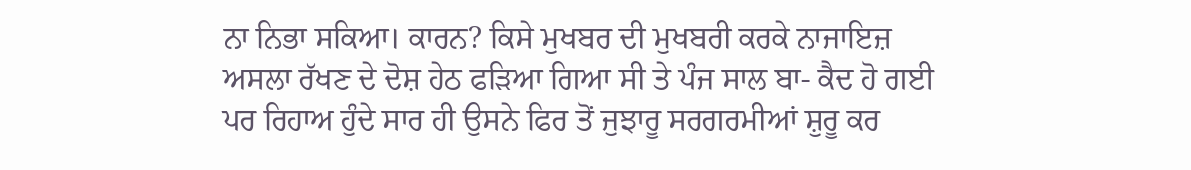ਨਾ ਨਿਭਾ ਸਕਿਆ। ਕਾਰਨ? ਕਿਸੇ ਮੁਖਬਰ ਦੀ ਮੁਖਬਰੀ ਕਰਕੇ ਨਾਜਾਇਜ਼ ਅਸਲਾ ਰੱਖਣ ਦੇ ਦੋਸ਼ ਹੇਠ ਫੜਿਆ ਗਿਆ ਸੀ ਤੇ ਪੰਜ ਸਾਲ ਬਾ- ਕੈਦ ਹੋ ਗਈ ਪਰ ਰਿਹਾਅ ਹੁੰਦੇ ਸਾਰ ਹੀ ਉਸਨੇ ਫਿਰ ਤੋਂ ਜੁਝਾਰੂ ਸਰਗਰਮੀਆਂ ਸ਼ੁਰੂ ਕਰ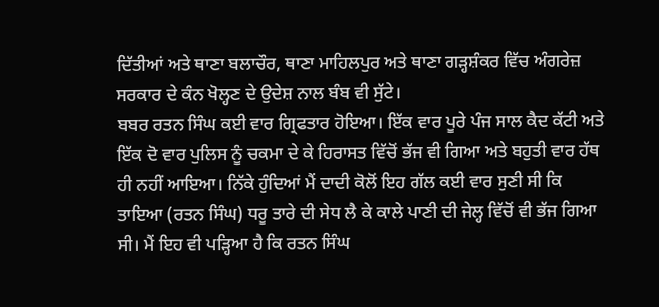ਦਿੱਤੀਆਂ ਅਤੇ ਥਾਣਾ ਬਲਾਚੌਰ, ਥਾਣਾ ਮਾਹਿਲਪੁਰ ਅਤੇ ਥਾਣਾ ਗੜ੍ਹਸ਼ੰਕਰ ਵਿੱਚ ਅੰਗਰੇਜ਼ ਸਰਕਾਰ ਦੇ ਕੰਨ ਖੋਲ੍ਹਣ ਦੇ ਉਦੇਸ਼ ਨਾਲ ਬੰਬ ਵੀ ਸੁੱਟੇ।
ਬਬਰ ਰਤਨ ਸਿੰਘ ਕਈ ਵਾਰ ਗ੍ਰਿਫਤਾਰ ਹੋਇਆ। ਇੱਕ ਵਾਰ ਪੂਰੇ ਪੰਜ ਸਾਲ ਕੈਦ ਕੱਟੀ ਅਤੇ ਇੱਕ ਦੋ ਵਾਰ ਪੁਲਿਸ ਨੂੰ ਚਕਮਾ ਦੇ ਕੇ ਹਿਰਾਸਤ ਵਿੱਚੋਂ ਭੱਜ ਵੀ ਗਿਆ ਅਤੇ ਬਹੁਤੀ ਵਾਰ ਹੱਥ ਹੀ ਨਹੀਂ ਆਇਆ। ਨਿੱਕੇ ਹੁੰਦਿਆਂ ਮੈਂ ਦਾਦੀ ਕੋਲੋਂ ਇਹ ਗੱਲ ਕਈ ਵਾਰ ਸੁਣੀ ਸੀ ਕਿ ਤਾਇਆ (ਰਤਨ ਸਿੰਘ) ਧਰੂ ਤਾਰੇ ਦੀ ਸੇਧ ਲੈ ਕੇ ਕਾਲੇ ਪਾਣੀ ਦੀ ਜੇਲ੍ਹ ਵਿੱਚੋਂ ਵੀ ਭੱਜ ਗਿਆ ਸੀ। ਮੈਂ ਇਹ ਵੀ ਪੜ੍ਹਿਆ ਹੈ ਕਿ ਰਤਨ ਸਿੰਘ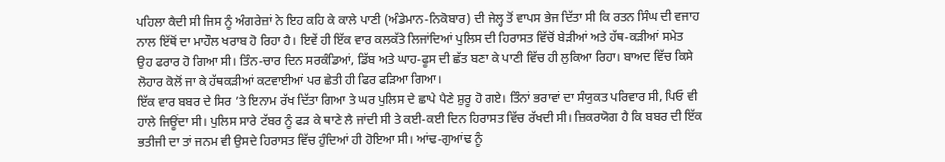ਪਹਿਲਾ ਕੈਦੀ ਸੀ ਜਿਸ ਨੂੰ ਅੰਗਰੇਜ਼ਾਂ ਨੇ ਇਹ ਕਹਿ ਕੇ ਕਾਲੇ ਪਾਣੀ (ਅੰਡੇਮਾਨ-ਨਿਕੋਬਾਰ) ਦੀ ਜੇਲ੍ਹ ਤੋਂ ਵਾਪਸ ਭੇਜ ਦਿੱਤਾ ਸੀ ਕਿ ਰਤਨ ਸਿੰਘ ਦੀ ਵਜਾਹ ਨਾਲ ਇੱਥੋਂ ਦਾ ਮਾਹੌਲ ਖਰਾਬ ਹੋ ਰਿਹਾ ਹੈ। ਇਵੇਂ ਹੀ ਇੱਕ ਵਾਰ ਕਲਕੱਤੇ ਲਿਜਾਂਦਿਆਂ ਪੁਲਿਸ ਦੀ ਹਿਰਾਸਤ ਵਿੱਚੋਂ ਬੇੜੀਆਂ ਅਤੇ ਹੱਥ-ਕੜੀਆਂ ਸਮੇਤ ਉਹ ਫਰਾਰ ਹੋ ਗਿਆ ਸੀ। ਤਿੰਨ-ਚਾਰ ਦਿਨ ਸਰਕੰਡਿਆਂ, ਡਿੱਬ ਅਤੇ ਘਾਹ-ਫੂਸ ਦੀ ਛੱਤ ਬਣਾ ਕੇ ਪਾਣੀ ਵਿੱਚ ਹੀ ਲੁਕਿਆ ਰਿਹਾ। ਬਾਅਦ ਵਿੱਚ ਕਿਸੇ ਲੋਹਾਰ ਕੋਲੋਂ ਜਾ ਕੇ ਹੱਥਕੜੀਆਂ ਕਟਵਾਈਆਂ ਪਰ ਛੇਤੀ ਹੀ ਫਿਰ ਫੜਿਆ ਗਿਆ।
ਇੱਕ ਵਾਰ ਬਬਰ ਦੇ ਸਿਰ ’ਤੇ ਇਨਾਮ ਰੱਖ ਦਿੱਤਾ ਗਿਆ ਤੇ ਘਰ ਪੁਲਿਸ ਦੇ ਛਾਪੇ ਪੈਣੇ ਸ਼ੁਰੂ ਹੋ ਗਏ। ਤਿੰਨਾਂ ਭਰਾਵਾਂ ਦਾ ਸੰਯੁਕਤ ਪਰਿਵਾਰ ਸੀ, ਪਿਓ ਵੀ ਹਾਲੇ ਜਿਊਂਦਾ ਸੀ। ਪੁਲਿਸ ਸਾਰੇ ਟੱਬਰ ਨੂੰ ਫੜ ਕੇ ਥਾਣੇ ਲੈ ਜਾਂਦੀ ਸੀ ਤੇ ਕਈ-ਕਈ ਦਿਨ ਹਿਰਾਸਤ ਵਿੱਚ ਰੱਖਦੀ ਸੀ। ਜ਼ਿਕਰਯੋਗ ਹੈ ਕਿ ਬਬਰ ਦੀ ਇੱਕ ਭਤੀਜੀ ਦਾ ਤਾਂ ਜਨਮ ਵੀ ਉਸਦੇ ਹਿਰਾਸਤ ਵਿੱਚ ਹੁੰਦਿਆਂ ਹੀ ਹੋਇਆ ਸੀ। ਆਂਢ-ਗੁਆਂਢ ਨੂੰ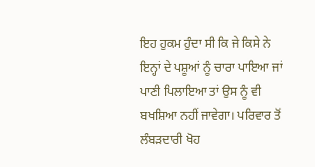ਇਹ ਹੁਕਮ ਹੁੰਦਾ ਸੀ ਕਿ ਜੇ ਕਿਸੇ ਨੇ ਇਨ੍ਹਾਂ ਦੇ ਪਸ਼ੂਆਂ ਨੂੰ ਚਾਰਾ ਪਾਇਆ ਜਾਂ ਪਾਣੀ ਪਿਲਾਇਆ ਤਾਂ ਉਸ ਨੂੰ ਵੀ ਬਖਸ਼ਿਆ ਨਹੀਂ ਜਾਵੇਗਾ। ਪਰਿਵਾਰ ਤੋਂ ਲੰਬੜਦਾਰੀ ਖੋਹ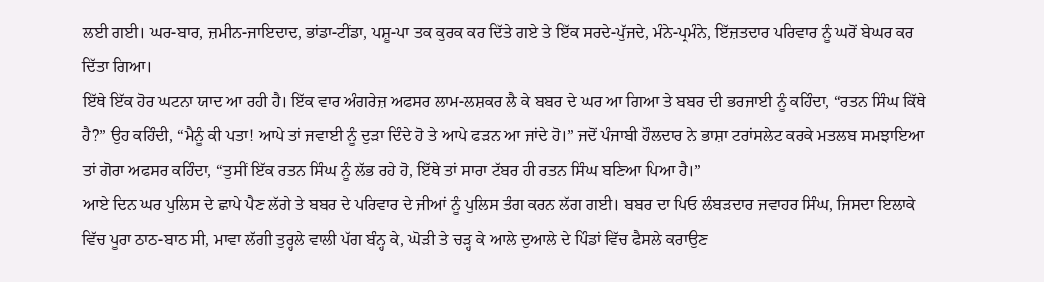ਲਈ ਗਈ। ਘਰ-ਬਾਰ, ਜ਼ਮੀਨ-ਜਾਇਦਾਦ, ਭਾਂਡਾ-ਟੀਂਡਾ, ਪਸ਼ੂ-ਪਾ ਤਕ ਕੁਰਕ ਕਰ ਦਿੱਤੇ ਗਏ ਤੇ ਇੱਕ ਸਰਦੇ-ਪੁੱਜਦੇ, ਮੰਨੇ-ਪ੍ਰਮੰਨੇ, ਇੱਜ਼ਤਦਾਰ ਪਰਿਵਾਰ ਨੂੰ ਘਰੋਂ ਬੇਘਰ ਕਰ ਦਿੱਤਾ ਗਿਆ।
ਇੱਥੇ ਇੱਕ ਹੋਰ ਘਟਨਾ ਯਾਦ ਆ ਰਹੀ ਹੈ। ਇੱਕ ਵਾਰ ਅੰਗਰੇਜ਼ ਅਫਸਰ ਲਾਮ-ਲਸ਼ਕਰ ਲੈ ਕੇ ਬਬਰ ਦੇ ਘਰ ਆ ਗਿਆ ਤੇ ਬਬਰ ਦੀ ਭਰਜਾਈ ਨੂੰ ਕਹਿੰਦਾ, “ਰਤਨ ਸਿੰਘ ਕਿੱਥੇ ਹੈ?” ਉਹ ਕਹਿੰਦੀ, “ਮੈਨੂੰ ਕੀ ਪਤਾ! ਆਪੇ ਤਾਂ ਜਵਾਈ ਨੂੰ ਦੁੜਾ ਦਿੰਦੇ ਹੋ ਤੇ ਆਪੇ ਫੜਨ ਆ ਜਾਂਦੇ ਹੋ।” ਜਦੋਂ ਪੰਜਾਬੀ ਹੌਲਦਾਰ ਨੇ ਭਾਸ਼ਾ ਟਰਾਂਸਲੇਟ ਕਰਕੇ ਮਤਲਬ ਸਮਝਾਇਆ ਤਾਂ ਗੋਰਾ ਅਫਸਰ ਕਹਿੰਦਾ, “ਤੁਸੀਂ ਇੱਕ ਰਤਨ ਸਿੰਘ ਨੂੰ ਲੱਭ ਰਹੇ ਹੋ, ਇੱਥੇ ਤਾਂ ਸਾਰਾ ਟੱਬਰ ਹੀ ਰਤਨ ਸਿੰਘ ਬਣਿਆ ਪਿਆ ਹੈ।”
ਆਏ ਦਿਨ ਘਰ ਪੁਲਿਸ ਦੇ ਛਾਪੇ ਪੈਣ ਲੱਗੇ ਤੇ ਬਬਰ ਦੇ ਪਰਿਵਾਰ ਦੇ ਜੀਆਂ ਨੂੰ ਪੁਲਿਸ ਤੰਗ ਕਰਨ ਲੱਗ ਗਈ। ਬਬਰ ਦਾ ਪਿਓ ਲੰਬੜਦਾਰ ਜਵਾਹਰ ਸਿੰਘ, ਜਿਸਦਾ ਇਲਾਕੇ ਵਿੱਚ ਪੂਰਾ ਠਾਠ-ਬਾਠ ਸੀ, ਮਾਵਾ ਲੱਗੀ ਤੁਰ੍ਹਲੇ ਵਾਲੀ ਪੱਗ ਬੰਨ੍ਹ ਕੇ, ਘੋੜੀ ਤੇ ਚੜ੍ਹ ਕੇ ਆਲੇ ਦੁਆਲੇ ਦੇ ਪਿੰਡਾਂ ਵਿੱਚ ਫੈਸਲੇ ਕਰਾਉਣ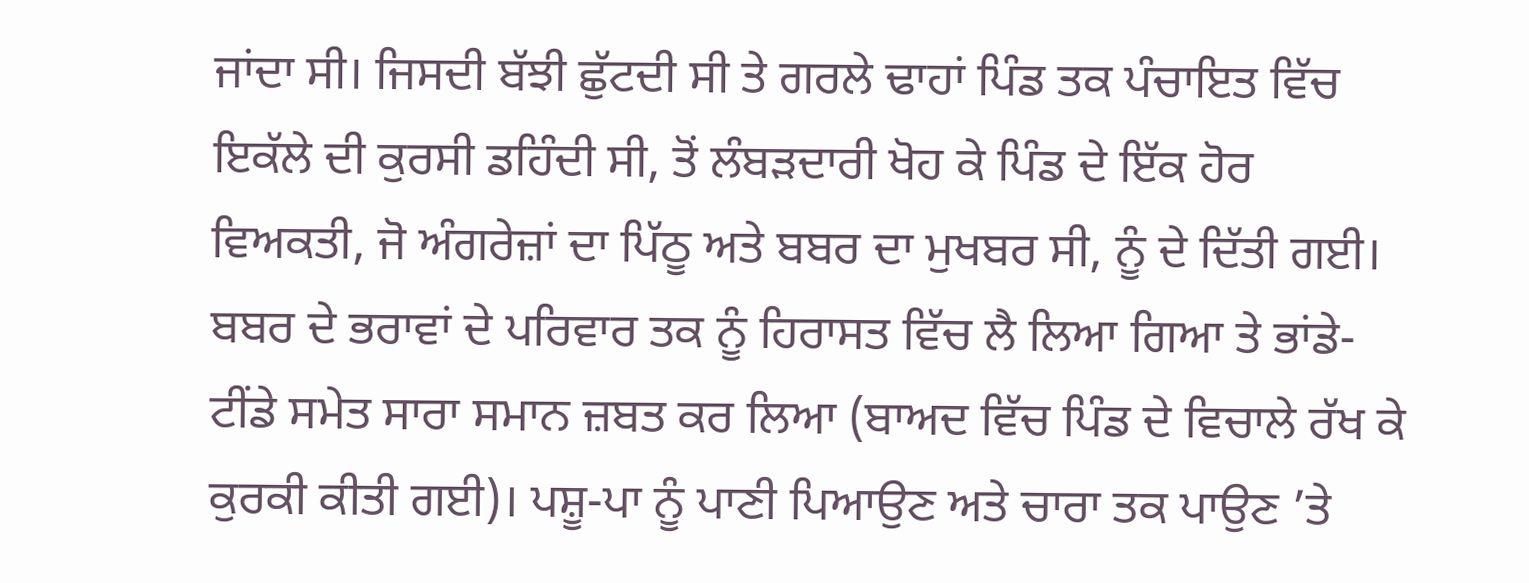ਜਾਂਦਾ ਸੀ। ਜਿਸਦੀ ਬੱਝੀ ਛੁੱਟਦੀ ਸੀ ਤੇ ਗਰਲੇ ਢਾਹਾਂ ਪਿੰਡ ਤਕ ਪੰਚਾਇਤ ਵਿੱਚ ਇਕੱਲੇ ਦੀ ਕੁਰਸੀ ਡਹਿੰਦੀ ਸੀ, ਤੋਂ ਲੰਬੜਦਾਰੀ ਖੋਹ ਕੇ ਪਿੰਡ ਦੇ ਇੱਕ ਹੋਰ ਵਿਅਕਤੀ, ਜੋ ਅੰਗਰੇਜ਼ਾਂ ਦਾ ਪਿੱਠੂ ਅਤੇ ਬਬਰ ਦਾ ਮੁਖਬਰ ਸੀ, ਨੂੰ ਦੇ ਦਿੱਤੀ ਗਈ।
ਬਬਰ ਦੇ ਭਰਾਵਾਂ ਦੇ ਪਰਿਵਾਰ ਤਕ ਨੂੰ ਹਿਰਾਸਤ ਵਿੱਚ ਲੈ ਲਿਆ ਗਿਆ ਤੇ ਭਾਂਡੇ-ਟੀਂਡੇ ਸਮੇਤ ਸਾਰਾ ਸਮਾਨ ਜ਼ਬਤ ਕਰ ਲਿਆ (ਬਾਅਦ ਵਿੱਚ ਪਿੰਡ ਦੇ ਵਿਚਾਲੇ ਰੱਖ ਕੇ ਕੁਰਕੀ ਕੀਤੀ ਗਈ)। ਪਸ਼ੂ-ਪਾ ਨੂੰ ਪਾਣੀ ਪਿਆਉਣ ਅਤੇ ਚਾਰਾ ਤਕ ਪਾਉਣ ’ਤੇ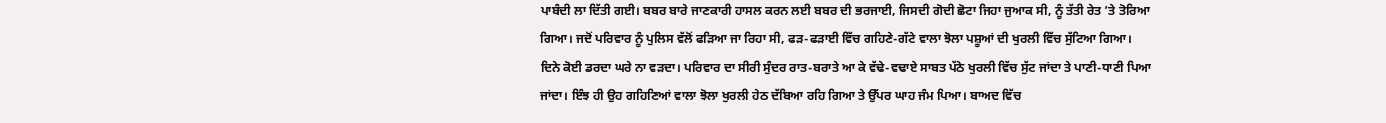ਪਾਬੰਦੀ ਲਾ ਦਿੱਤੀ ਗਈ। ਬਬਰ ਬਾਰੇ ਜਾਣਕਾਰੀ ਹਾਸਲ ਕਰਨ ਲਈ ਬਬਰ ਦੀ ਭਰਜਾਈ, ਜਿਸਦੀ ਗੋਦੀ ਛੋਟਾ ਜਿਹਾ ਜੁਆਕ ਸੀ, ਨੂੰ ਤੱਤੀ ਰੇਤ ’ਤੇ ਤੋਰਿਆ ਗਿਆ। ਜਦੋਂ ਪਰਿਵਾਰ ਨੂੰ ਪੁਲਿਸ ਵੱਲੋਂ ਫੜਿਆ ਜਾ ਰਿਹਾ ਸੀ, ਫੜ-ਫੜਾਈ ਵਿੱਚ ਗਹਿਣੇ-ਗੱਟੇ ਵਾਲਾ ਝੋਲਾ ਪਸ਼ੂਆਂ ਦੀ ਖੁਰਲੀ ਵਿੱਚ ਸੁੱਟਿਆ ਗਿਆ। ਦਿਨੇ ਕੋਈ ਡਰਦਾ ਘਰੇ ਨਾ ਵੜਦਾ। ਪਰਿਵਾਰ ਦਾ ਸੀਰੀ ਸੁੰਦਰ ਰਾਤ-ਬਰਾਤੇ ਆ ਕੇ ਵੱਢੇ-ਵਢਾਏ ਸਾਬਤ ਪੱਠੇ ਖੁਰਲੀ ਵਿੱਚ ਸੁੱਟ ਜਾਂਦਾ ਤੇ ਪਾਣੀ-ਧਾਣੀ ਪਿਆ ਜਾਂਦਾ। ਇੰਝ ਹੀ ਉਹ ਗਹਿਣਿਆਂ ਵਾਲਾ ਝੋਲਾ ਖੁਰਲੀ ਹੇਠ ਦੱਬਿਆ ਰਹਿ ਗਿਆ ਤੇ ਉੱਪਰ ਘਾਹ ਜੰਮ ਪਿਆ। ਬਾਅਦ ਵਿੱਚ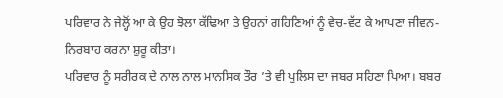ਪਰਿਵਾਰ ਨੇ ਜੇਲ੍ਹੋਂ ਆ ਕੇ ਉਹ ਝੋਲਾ ਕੱਢਿਆ ਤੇ ਉਹਨਾਂ ਗਹਿਣਿਆਂ ਨੂੰ ਵੇਚ-ਵੱਟ ਕੇ ਆਪਣਾ ਜੀਵਨ-ਨਿਰਬਾਹ ਕਰਨਾ ਸ਼ੁਰੂ ਕੀਤਾ।
ਪਰਿਵਾਰ ਨੂੰ ਸਰੀਰਕ ਦੇ ਨਾਲ ਨਾਲ ਮਾਨਸਿਕ ਤੌਰ ’ਤੇ ਵੀ ਪੁਲਿਸ ਦਾ ਜਬਰ ਸਹਿਣਾ ਪਿਆ। ਬਬਰ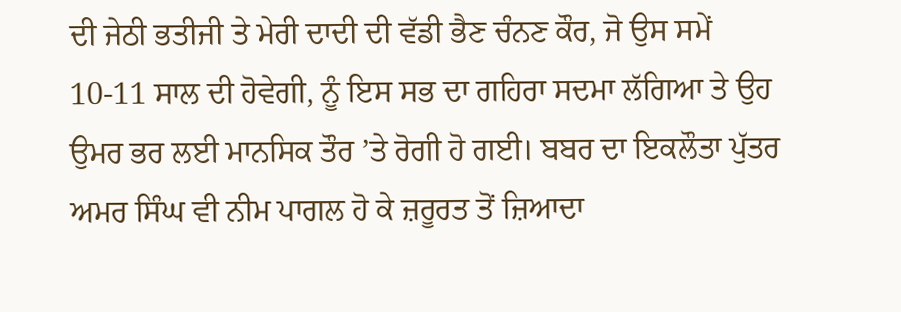ਦੀ ਜੇਠੀ ਭਤੀਜੀ ਤੇ ਮੇਰੀ ਦਾਦੀ ਦੀ ਵੱਡੀ ਭੈਣ ਚੰਨਣ ਕੌਰ, ਜੋ ਉਸ ਸਮੇਂ 10-11 ਸਾਲ ਦੀ ਹੋਵੇਗੀ, ਨੂੰ ਇਸ ਸਭ ਦਾ ਗਹਿਰਾ ਸਦਮਾ ਲੱਗਿਆ ਤੇ ਉਹ ਉਮਰ ਭਰ ਲਈ ਮਾਨਸਿਕ ਤੌਰ ’ਤੇ ਰੋਗੀ ਹੋ ਗਈ। ਬਬਰ ਦਾ ਇਕਲੌਤਾ ਪੁੱਤਰ ਅਮਰ ਸਿੰਘ ਵੀ ਨੀਮ ਪਾਗਲ ਹੋ ਕੇ ਜ਼ਰੂਰਤ ਤੋਂ ਜ਼ਿਆਦਾ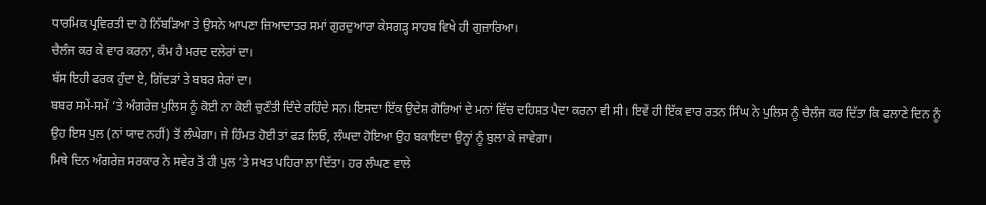ਧਾਰਮਿਕ ਪ੍ਰਵਿਰਤੀ ਦਾ ਹੋ ਨਿੱਬੜਿਆ ਤੇ ਉਸਨੇ ਆਪਣਾ ਜ਼ਿਆਦਾਤਰ ਸਮਾਂ ਗੁਰਦੁਆਰਾ ਕੇਸਗੜ੍ਹ ਸਾਹਬ ਵਿਖੇ ਹੀ ਗੁਜ਼ਾਰਿਆ।
ਚੈਲੰਜ ਕਰ ਕੇ ਵਾਰ ਕਰਨਾ, ਕੰਮ ਹੈ ਮਰਦ ਦਲੇਰਾਂ ਦਾ।
ਬੱਸ ਇਹੀ ਫਰਕ ਹੁੰਦਾ ਏ, ਗਿੱਦੜਾਂ ਤੇ ਬਬਰ ਸ਼ੇਰਾਂ ਦਾ।
ਬਬਰ ਸਮੇਂ-ਸਮੇਂ ’ਤੇ ਅੰਗਰੇਜ਼ ਪੁਲਿਸ ਨੂੰ ਕੋਈ ਨਾ ਕੋਈ ਚੁਣੌਤੀ ਦਿੰਦੇ ਰਹਿੰਦੇ ਸਨ। ਇਸਦਾ ਇੱਕ ਉਦੇਸ਼ ਗੋਰਿਆਂ ਦੇ ਮਨਾਂ ਵਿੱਚ ਦਹਿਸ਼ਤ ਪੈਦਾ ਕਰਨਾ ਵੀ ਸੀ। ਇਵੇਂ ਹੀ ਇੱਕ ਵਾਰ ਰਤਨ ਸਿੰਘ ਨੇ ਪੁਲਿਸ ਨੂੰ ਚੈਲੰਜ ਕਰ ਦਿੱਤਾ ਕਿ ਫਲਾਣੇ ਦਿਨ ਨੂੰ ਉਹ ਇਸ ਪੁਲ (ਨਾਂ ਯਾਦ ਨਹੀਂ) ਤੋਂ ਲੰਘੇਗਾ। ਜੇ ਹਿੰਮਤ ਹੋਈ ਤਾਂ ਫੜ ਲਿਓ, ਲੰਘਦਾ ਹੋਇਆ ਉਹ ਬਕਾਇਦਾ ਉਨ੍ਹਾਂ ਨੂੰ ਬੁਲਾ ਕੇ ਜਾਵੇਗਾ।
ਮਿਥੇ ਦਿਨ ਅੰਗਰੇਜ਼ ਸਰਕਾਰ ਨੇ ਸਵੇਰ ਤੋਂ ਹੀ ਪੁਲ ’ਤੇ ਸਖਤ ਪਹਿਰਾ ਲਾ ਦਿੱਤਾ। ਹਰ ਲੰਘਣ ਵਾਲੇ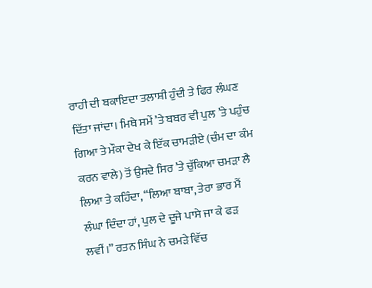ਰਾਹੀ ਦੀ ਬਕਾਇਦਾ ਤਲਾਸ਼ੀ ਹੁੰਦੀ ਤੇ ਫਿਰ ਲੰਘਣ ਦਿੱਤਾ ਜਾਂਦਾ। ਮਿਥੇ ਸਮੇਂ ’ਤੇ ਬਬਰ ਵੀ ਪੁਲ ’ਤੇ ਪਹੁੰਚ ਗਿਆ ਤੇ ਮੌਕਾ ਦੇਖ ਕੇ ਇੱਕ ਚਾਮੜੀਏ (ਚੰਮ ਦਾ ਕੰਮ ਕਰਨ ਵਾਲੇ) ਤੋਂ ਉਸਦੇ ਸਿਰ ’ਤੇ ਚੁੱਕਿਆ ਚਮੜਾ ਲੈ ਲਿਆ ਤੇ ਕਹਿੰਦਾ, “ਲਿਆ ਬਾਬਾ, ਤੇਰਾ ਭਾਰ ਮੈਂ ਲੰਘਾ ਦਿੰਦਾ ਹਾਂ, ਪੁਲ ਦੇ ਦੂਜੇ ਪਾਸੇ ਜਾ ਕੇ ਫੜ ਲਵੀਂ।” ਰਤਨ ਸਿੰਘ ਨੇ ਚਮੜੇ ਵਿੱਚ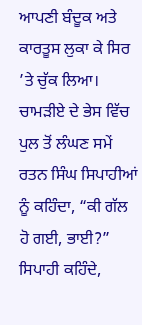ਆਪਣੀ ਬੰਦੂਕ ਅਤੇ ਕਾਰਤੂਸ ਲੁਕਾ ਕੇ ਸਿਰ ’ਤੇ ਚੁੱਕ ਲਿਆ। ਚਾਮੜੀਏ ਦੇ ਭੇਸ ਵਿੱਚ ਪੁਲ ਤੋਂ ਲੰਘਣ ਸਮੇਂ ਰਤਨ ਸਿੰਘ ਸਿਪਾਹੀਆਂ ਨੂੰ ਕਹਿੰਦਾ, “ਕੀ ਗੱਲ ਹੋ ਗਈ, ਭਾਈ?” ਸਿਪਾਹੀ ਕਹਿੰਦੇ,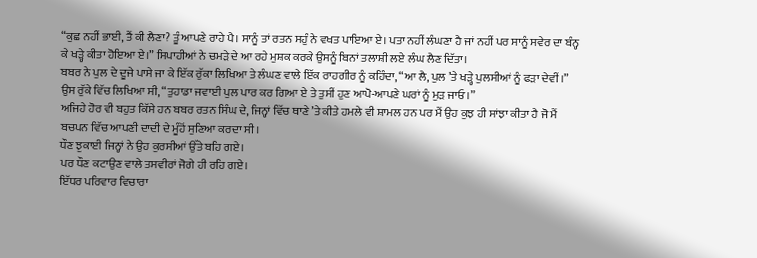“ਕੁਛ ਨਹੀਂ ਭਾਈ, ਤੈਂ ਕੀ ਲੈਣਾ? ਤੂੰ ਆਪਣੇ ਰਾਹੇ ਪੈ। ਸਾਨੂੰ ਤਾਂ ਰਤਨ ਸਹੁੰ ਨੇ ਵਖਤ ਪਾਇਆ ਏ। ਪਤਾ ਨਹੀਂ ਲੰਘਣਾ ਹੈ ਜਾਂ ਨਹੀਂ ਪਰ ਸਾਨੂੰ ਸਵੇਰ ਦਾ ਬੰਨ੍ਹ ਕੇ ਖੜ੍ਹੇ ਕੀਤਾ ਹੋਇਆ ਏ।” ਸਿਪਾਹੀਆਂ ਨੇ ਚਮੜੇ ਦੇ ਆ ਰਹੇ ਮੁਸ਼ਕ ਕਰਕੇ ਉਸਨੂੰ ਬਿਨਾਂ ਤਲਾਸ਼ੀ ਲਏ ਲੰਘ ਲੈਣ ਦਿੱਤਾ।
ਬਬਰ ਨੇ ਪੁਲ ਦੇ ਦੂਜੇ ਪਾਸੇ ਜਾ ਕੇ ਇੱਕ ਰੁੱਕਾ ਲਿਖਿਆ ਤੇ ਲੰਘਣ ਵਾਲੇ ਇੱਕ ਰਾਹਗੀਰ ਨੂੰ ਕਹਿੰਦਾ, “ਆ ਲੈ, ਪੁਲ ’ਤੇ ਖੜ੍ਹੇ ਪੁਲਸੀਆਂ ਨੂੰ ਫੜਾ ਦੇਵੀਂ।”
ਉਸ ਰੁੱਕੇ ਵਿੱਚ ਲਿਖਿਆ ਸੀ, “ਤੁਹਾਡਾ ਜਵਾਈ ਪੁਲ ਪਾਰ ਕਰ ਗਿਆ ਏ ਤੇ ਤੁਸੀਂ ਹੁਣ ਆਪੋ-ਆਪਣੇ ਘਰਾਂ ਨੂੰ ਮੁੜ ਜਾਓ।”
ਅਜਿਹੇ ਹੋਰ ਵੀ ਬਹੁਤ ਕਿੱਸੇ ਹਨ ਬਬਰ ਰਤਨ ਸਿੰਘ ਦੇ, ਜਿਨ੍ਹਾਂ ਵਿੱਚ ਥਾਣੇ ’ਤੇ ਕੀਤੇ ਹਮਲੇ ਵੀ ਸ਼ਾਮਲ ਹਨ ਪਰ ਮੈਂ ਉਹ ਕੁਝ ਹੀ ਸਾਂਝਾ ਕੀਤਾ ਹੈ ਜੋ ਮੈਂ ਬਚਪਨ ਵਿੱਚ ਆਪਣੀ ਦਾਦੀ ਦੇ ਮੂੰਹੋਂ ਸੁਣਿਆ ਕਰਦਾ ਸੀ।
ਧੌਣ ਝੁਕਾਈ ਜਿਨ੍ਹਾਂ ਨੇ ਉਹ ਕੁਰਸੀਆਂ ਉੱਤੇ ਬਹਿ ਗਏ।
ਪਰ ਧੌਣ ਕਟਾਉਣ ਵਾਲੇ ਤਸਵੀਰਾਂ ਜੋਗੇ ਹੀ ਰਹਿ ਗਏ।
ਇੱਧਰ ਪਰਿਵਾਰ ਵਿਚਾਰਾ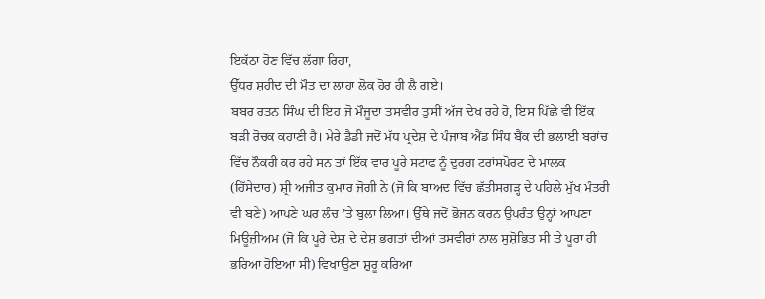ਇਕੱਠਾ ਹੋਣ ਵਿੱਚ ਲੱਗਾ ਰਿਹਾ,
ਉੱਧਰ ਸ਼ਹੀਦ ਦੀ ਮੌਤ ਦਾ ਲਾਹਾ ਲੋਕ ਹੋਰ ਹੀ ਲੈ ਗਏ।
ਬਬਰ ਰਤਨ ਸਿੰਘ ਦੀ ਇਹ ਜੋ ਮੌਜੂਦਾ ਤਸਵੀਰ ਤੁਸੀਂ ਅੱਜ ਦੇਖ ਰਹੇ ਹੋ, ਇਸ ਪਿੱਛੇ ਵੀ ਇੱਕ ਬੜੀ ਰੋਚਕ ਕਹਾਣੀ ਹੈ। ਮੇਰੇ ਡੈਡੀ ਜਦੋਂ ਮੱਧ ਪ੍ਰਦੇਸ਼ ਦੇ ਪੰਜਾਬ ਐਂਡ ਸਿੰਧ ਬੈਂਕ ਦੀ ਭਲਾਈ ਬਰਾਂਚ ਵਿੱਚ ਨੌਕਰੀ ਕਰ ਰਹੇ ਸਨ ਤਾਂ ਇੱਕ ਵਾਰ ਪੂਰੇ ਸਟਾਫ ਨੂੰ ਦੁਰਗ ਟਰਾਂਸਪੋਰਟ ਦੇ ਮਾਲਕ (ਹਿੱਸੇਦਾਰ) ਸ਼੍ਰੀ ਅਜੀਤ ਕੁਮਾਰ ਜੋਗੀ ਨੇ (ਜੋ ਕਿ ਬਾਅਦ ਵਿੱਚ ਛੱਤੀਸਗੜ੍ਹ ਦੇ ਪਹਿਲੇ ਮੁੱਖ ਮੰਤਰੀ ਵੀ ਬਣੇ) ਆਪਣੇ ਘਰ ਲੰਚ ’ਤੇ ਬੁਲਾ ਲਿਆ। ਉੱਥੇ ਜਦੋਂ ਭੋਜਨ ਕਰਨ ਉਪਰੰਤ ਉਨ੍ਹਾਂ ਆਪਣਾ ਮਿਊਜ਼ੀਅਮ (ਜੋ ਕਿ ਪੂਰੇ ਦੇਸ਼ ਦੇ ਦੇਸ਼ ਭਗਤਾਂ ਦੀਆਂ ਤਸਵੀਰਾਂ ਨਾਲ ਸੁਸ਼ੋਭਿਤ ਸੀ ਤੇ ਪੂਰਾ ਹੀ ਭਰਿਆ ਹੋਇਆ ਸੀ) ਵਿਖਾਉਣਾ ਸ਼ੁਰੂ ਕਰਿਆ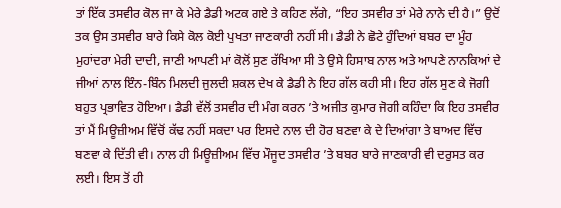ਤਾਂ ਇੱਕ ਤਸਵੀਰ ਕੋਲ ਜਾ ਕੇ ਮੇਰੇ ਡੈਡੀ ਅਟਕ ਗਏ ਤੇ ਕਹਿਣ ਲੱਗੇ, “ਇਹ ਤਸਵੀਰ ਤਾਂ ਮੇਰੇ ਨਾਨੇ ਦੀ ਹੈ।” ਉਦੋਂ ਤਕ ਉਸ ਤਸਵੀਰ ਬਾਰੇ ਕਿਸੇ ਕੋਲ ਕੋਈ ਪੁਖਤਾ ਜਾਣਕਾਰੀ ਨਹੀਂ ਸੀ। ਡੈਡੀ ਨੇ ਛੋਟੇ ਹੁੰਦਿਆਂ ਬਬਰ ਦਾ ਮੂੰਹ ਮੁਹਾਂਦਰਾ ਮੇਰੀ ਦਾਦੀ, ਜਾਣੀ ਆਪਣੀ ਮਾਂ ਕੋਲੋਂ ਸੁਣ ਰੱਖਿਆ ਸੀ ਤੇ ਉਸੇ ਹਿਸਾਬ ਨਾਲ ਅਤੇ ਆਪਣੇ ਨਾਨਕਿਆਂ ਦੇ ਜੀਆਂ ਨਾਲ ਇੰਨ-ਬਿੰਨ ਮਿਲਦੀ ਜੁਲਦੀ ਸ਼ਕਲ ਦੇਖ ਕੇ ਡੈਡੀ ਨੇ ਇਹ ਗੱਲ ਕਹੀ ਸੀ। ਇਹ ਗੱਲ ਸੁਣ ਕੇ ਜੋਗੀ ਬਹੁਤ ਪ੍ਰਭਾਵਿਤ ਹੋਇਆ। ਡੈਡੀ ਵੱਲੋਂ ਤਸਵੀਰ ਦੀ ਮੰਗ ਕਰਨ ’ਤੇ ਅਜੀਤ ਕੁਮਾਰ ਜੋਗੀ ਕਹਿੰਦਾ ਕਿ ਇਹ ਤਸਵੀਰ ਤਾਂ ਮੈਂ ਮਿਊਜ਼ੀਅਮ ਵਿੱਚੋਂ ਕੱਢ ਨਹੀਂ ਸਕਦਾ ਪਰ ਇਸਦੇ ਨਾਲ ਦੀ ਹੋਰ ਬਣਵਾ ਕੇ ਦੇ ਦਿਆਂਗਾ ਤੇ ਬਾਅਦ ਵਿੱਚ ਬਣਵਾ ਕੇ ਦਿੱਤੀ ਵੀ। ਨਾਲ ਹੀ ਮਿਊਜ਼ੀਅਮ ਵਿੱਚ ਮੌਜੂਦ ਤਸਵੀਰ ’ਤੇ ਬਬਰ ਬਾਰੇ ਜਾਣਕਾਰੀ ਵੀ ਦਰੁਸਤ ਕਰ ਲਈ। ਇਸ ਤੋਂ ਹੀ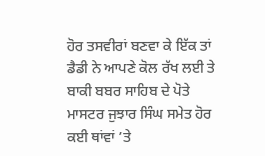ਹੋਰ ਤਸਵੀਰਾਂ ਬਣਵਾ ਕੇ ਇੱਕ ਤਾਂ ਡੈਡੀ ਨੇ ਆਪਣੇ ਕੋਲ ਰੱਖ ਲਈ ਤੇ ਬਾਕੀ ਬਬਰ ਸਾਹਿਬ ਦੇ ਪੋਤੇ ਮਾਸਟਰ ਜੁਝਾਰ ਸਿੰਘ ਸਮੇਤ ਹੋਰ ਕਈ ਥਾਂਵਾਂ ’ਤੇ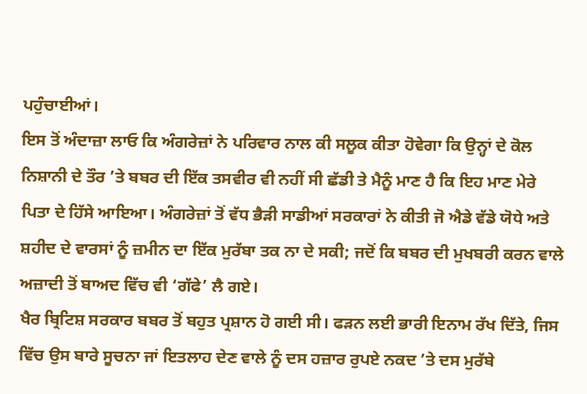ਪਹੁੰਚਾਈਆਂ।
ਇਸ ਤੋਂ ਅੰਦਾਜ਼ਾ ਲਾਓ ਕਿ ਅੰਗਰੇਜ਼ਾਂ ਨੇ ਪਰਿਵਾਰ ਨਾਲ ਕੀ ਸਲੂਕ ਕੀਤਾ ਹੋਵੇਗਾ ਕਿ ਉਨ੍ਹਾਂ ਦੇ ਕੋਲ ਨਿਸ਼ਾਨੀ ਦੇ ਤੌਰ ’ਤੇ ਬਬਰ ਦੀ ਇੱਕ ਤਸਵੀਰ ਵੀ ਨਹੀਂ ਸੀ ਛੱਡੀ ਤੇ ਮੈਨੂੰ ਮਾਣ ਹੈ ਕਿ ਇਹ ਮਾਣ ਮੇਰੇ ਪਿਤਾ ਦੇ ਹਿੱਸੇ ਆਇਆ। ਅੰਗਰੇਜ਼ਾਂ ਤੋਂ ਵੱਧ ਭੈੜੀ ਸਾਡੀਆਂ ਸਰਕਾਰਾਂ ਨੇ ਕੀਤੀ ਜੋ ਐਡੇ ਵੱਡੇ ਯੋਧੇ ਅਤੇ ਸ਼ਹੀਦ ਦੇ ਵਾਰਸਾਂ ਨੂੰ ਜ਼ਮੀਨ ਦਾ ਇੱਕ ਮੁਰੱਬਾ ਤਕ ਨਾ ਦੇ ਸਕੀ; ਜਦੋਂ ਕਿ ਬਬਰ ਦੀ ਮੁਖਬਰੀ ਕਰਨ ਵਾਲੇ ਅਜ਼ਾਦੀ ਤੋਂ ਬਾਅਦ ਵਿੱਚ ਵੀ ‘ਗੱਫੇ’ ਲੈ ਗਏ।
ਖੈਰ ਬ੍ਰਿਟਿਸ਼ ਸਰਕਾਰ ਬਬਰ ਤੋਂ ਬਹੁਤ ਪ੍ਰਸ਼ਾਨ ਹੋ ਗਈ ਸੀ। ਫੜਨ ਲਈ ਭਾਰੀ ਇਨਾਮ ਰੱਖ ਦਿੱਤੇ, ਜਿਸ ਵਿੱਚ ਉਸ ਬਾਰੇ ਸੂਚਨਾ ਜਾਂ ਇਤਲਾਹ ਦੇਣ ਵਾਲੇ ਨੂੰ ਦਸ ਹਜ਼ਾਰ ਰੁਪਏ ਨਕਦ ’ਤੇ ਦਸ ਮੁਰੱਬੇ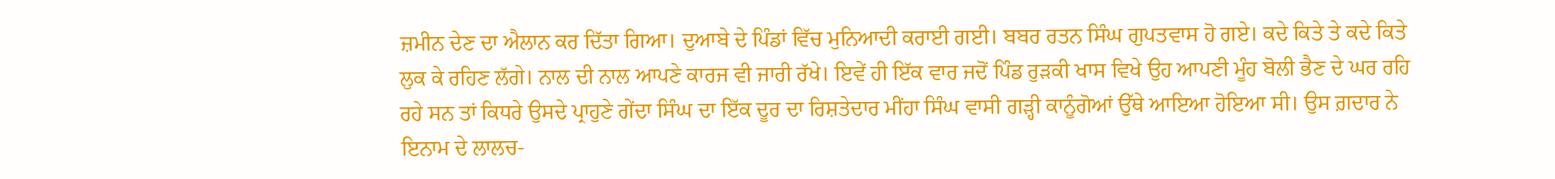ਜ਼ਮੀਨ ਦੇਣ ਦਾ ਐਲਾਨ ਕਰ ਦਿੱਤਾ ਗਿਆ। ਦੁਆਬੇ ਦੇ ਪਿੰਡਾਂ ਵਿੱਚ ਮੁਨਿਆਦੀ ਕਰਾਈ ਗਈ। ਬਬਰ ਰਤਨ ਸਿੰਘ ਗੁਪਤਵਾਸ ਹੋ ਗਏ। ਕਦੇ ਕਿਤੇ ਤੇ ਕਦੇ ਕਿਤੇ ਲੁਕ ਕੇ ਰਹਿਣ ਲੱਗੇ। ਨਾਲ ਦੀ ਨਾਲ ਆਪਣੇ ਕਾਰਜ ਵੀ ਜਾਰੀ ਰੱਖੇ। ਇਵੇਂ ਹੀ ਇੱਕ ਵਾਰ ਜਦੋਂ ਪਿੰਡ ਰੁੜਕੀ ਖਾਸ ਵਿਖੇ ਉਹ ਆਪਣੀ ਮੂੰਹ ਬੋਲੀ ਭੈਣ ਦੇ ਘਰ ਰਹਿ ਰਹੇ ਸਨ ਤਾਂ ਕਿਧਰੇ ਉਸਦੇ ਪ੍ਰਾਹੁਣੇ ਗੇਂਦਾ ਸਿੰਘ ਦਾ ਇੱਕ ਦੂਰ ਦਾ ਰਿਸ਼ਤੇਦਾਰ ਮੀਂਹਾ ਸਿੰਘ ਵਾਸੀ ਗੜ੍ਹੀ ਕਾਨੂੰਗੋਆਂ ਉੱਥੇ ਆਇਆ ਹੋਇਆ ਸੀ। ਉਸ ਗ਼ਦਾਰ ਨੇ ਇਨਾਮ ਦੇ ਲਾਲਚ-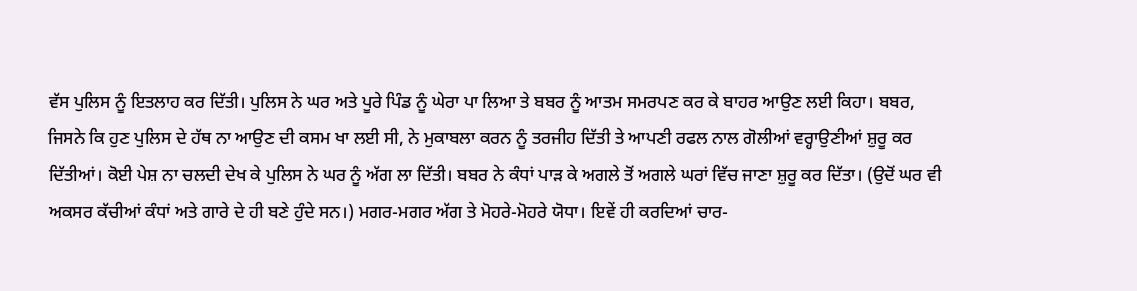ਵੱਸ ਪੁਲਿਸ ਨੂੰ ਇਤਲਾਹ ਕਰ ਦਿੱਤੀ। ਪੁਲਿਸ ਨੇ ਘਰ ਅਤੇ ਪੂਰੇ ਪਿੰਡ ਨੂੰ ਘੇਰਾ ਪਾ ਲਿਆ ਤੇ ਬਬਰ ਨੂੰ ਆਤਮ ਸਮਰਪਣ ਕਰ ਕੇ ਬਾਹਰ ਆਉਣ ਲਈ ਕਿਹਾ। ਬਬਰ, ਜਿਸਨੇ ਕਿ ਹੁਣ ਪੁਲਿਸ ਦੇ ਹੱਥ ਨਾ ਆਉਣ ਦੀ ਕਸਮ ਖਾ ਲਈ ਸੀ, ਨੇ ਮੁਕਾਬਲਾ ਕਰਨ ਨੂੰ ਤਰਜੀਹ ਦਿੱਤੀ ਤੇ ਆਪਣੀ ਰਫਲ ਨਾਲ ਗੋਲੀਆਂ ਵਰ੍ਹਾਉਣੀਆਂ ਸ਼ੁਰੂ ਕਰ ਦਿੱਤੀਆਂ। ਕੋਈ ਪੇਸ਼ ਨਾ ਚਲਦੀ ਦੇਖ ਕੇ ਪੁਲਿਸ ਨੇ ਘਰ ਨੂੰ ਅੱਗ ਲਾ ਦਿੱਤੀ। ਬਬਰ ਨੇ ਕੰਧਾਂ ਪਾੜ ਕੇ ਅਗਲੇ ਤੋਂ ਅਗਲੇ ਘਰਾਂ ਵਿੱਚ ਜਾਣਾ ਸ਼ੁਰੂ ਕਰ ਦਿੱਤਾ। (ਉਦੋਂ ਘਰ ਵੀ ਅਕਸਰ ਕੱਚੀਆਂ ਕੰਧਾਂ ਅਤੇ ਗਾਰੇ ਦੇ ਹੀ ਬਣੇ ਹੁੰਦੇ ਸਨ।) ਮਗਰ-ਮਗਰ ਅੱਗ ਤੇ ਮੋਹਰੇ-ਮੋਹਰੇ ਯੋਧਾ। ਇਵੇਂ ਹੀ ਕਰਦਿਆਂ ਚਾਰ-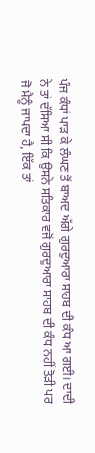ਪੰਜ ਕੰਧਾਂ ਪਾੜ ਕੇ ਲੰਘਣ ਤੋਂ ਬਾਅਦ ਅੱਗੇ ਗੁਰਦੁਆਰਾ ਸਾਹਬ ਦੀ ਕੰਧ ਆ ਗਈ। ਦਾਦੀ ਨੇ ਤਾਂ ਦੱਸਿਆ ਸੀ ਕਿ ਉਸਨੇ ਸਤਿਕਾਰ ਵਜੋਂ ਗੁਰਦੁਆਰਾ ਸਾਹਬ ਦੀ ਕੰਧ ਨਹੀਂ ਤੋੜੀ ਪਰ ਜੋ ਮੈਨੂੰ ਜਾਪਦਾ ਹੈ, ਇੱਕ ਤਾਂ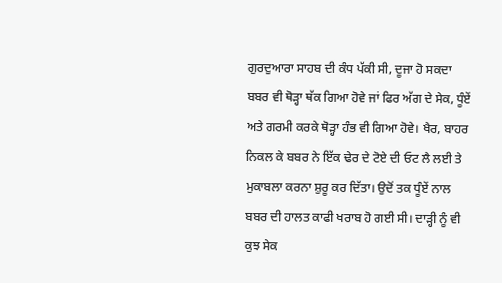ਗੁਰਦੁਆਰਾ ਸਾਹਬ ਦੀ ਕੰਧ ਪੱਕੀ ਸੀ, ਦੂਜਾ ਹੋ ਸਕਦਾ ਬਬਰ ਵੀ ਥੋੜ੍ਹਾ ਥੱਕ ਗਿਆ ਹੋਵੇ ਜਾਂ ਫਿਰ ਅੱਗ ਦੇ ਸੇਕ, ਧੂੰਏਂ ਅਤੇ ਗਰਮੀ ਕਰਕੇ ਥੋੜ੍ਹਾ ਹੰਭ ਵੀ ਗਿਆ ਹੋਵੇ। ਖੈਰ, ਬਾਹਰ ਨਿਕਲ ਕੇ ਬਬਰ ਨੇ ਇੱਕ ਢੇਰ ਦੇ ਟੋਏ ਦੀ ਓਟ ਲੈ ਲਈ ਤੇ ਮੁਕਾਬਲਾ ਕਰਨਾ ਸ਼ੁਰੂ ਕਰ ਦਿੱਤਾ। ਉਦੋਂ ਤਕ ਧੂੰਏਂ ਨਾਲ ਬਬਰ ਦੀ ਹਾਲਤ ਕਾਫੀ ਖਰਾਬ ਹੋ ਗਈ ਸੀ। ਦਾੜ੍ਹੀ ਨੂੰ ਵੀ ਕੁਝ ਸੇਕ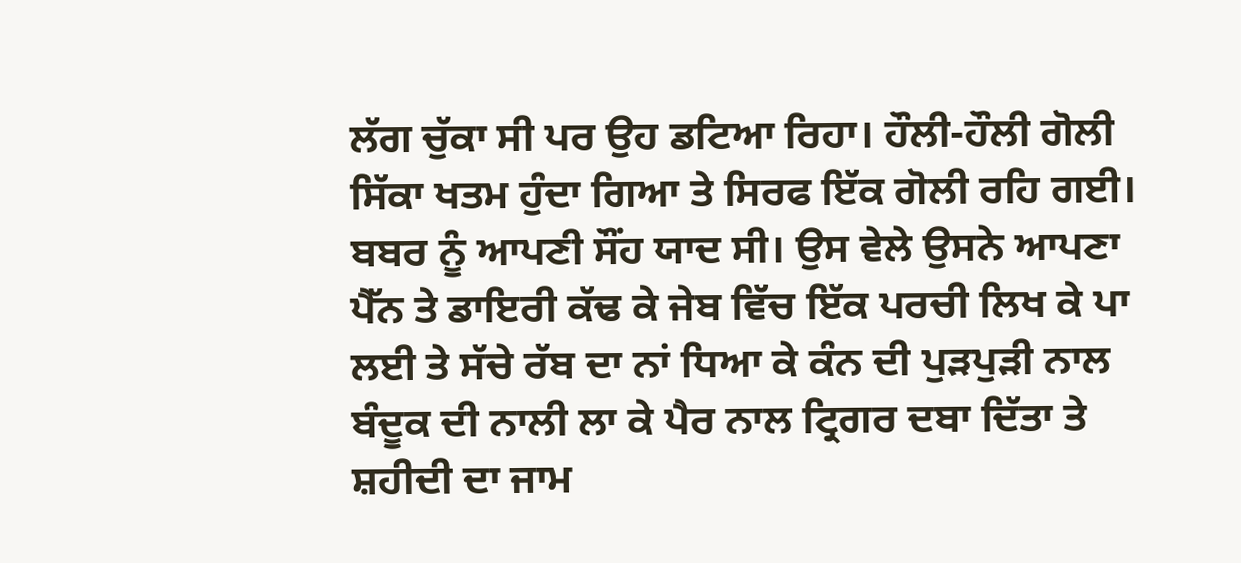ਲੱਗ ਚੁੱਕਾ ਸੀ ਪਰ ਉਹ ਡਟਿਆ ਰਿਹਾ। ਹੌਲੀ-ਹੌਲੀ ਗੋਲੀ ਸਿੱਕਾ ਖਤਮ ਹੁੰਦਾ ਗਿਆ ਤੇ ਸਿਰਫ ਇੱਕ ਗੋਲੀ ਰਹਿ ਗਈ। ਬਬਰ ਨੂੰ ਆਪਣੀ ਸੌਂਹ ਯਾਦ ਸੀ। ਉਸ ਵੇਲੇ ਉਸਨੇ ਆਪਣਾ ਪੈੱਨ ਤੇ ਡਾਇਰੀ ਕੱਢ ਕੇ ਜੇਬ ਵਿੱਚ ਇੱਕ ਪਰਚੀ ਲਿਖ ਕੇ ਪਾ ਲਈ ਤੇ ਸੱਚੇ ਰੱਬ ਦਾ ਨਾਂ ਧਿਆ ਕੇ ਕੰਨ ਦੀ ਪੁੜਪੁੜੀ ਨਾਲ ਬੰਦੂਕ ਦੀ ਨਾਲੀ ਲਾ ਕੇ ਪੈਰ ਨਾਲ ਟ੍ਰਿਗਰ ਦਬਾ ਦਿੱਤਾ ਤੇ ਸ਼ਹੀਦੀ ਦਾ ਜਾਮ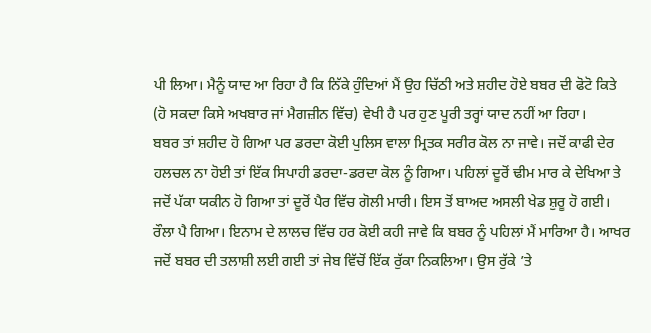ਪੀ ਲਿਆ। ਮੈਨੂੰ ਯਾਦ ਆ ਰਿਹਾ ਹੈ ਕਿ ਨਿੱਕੇ ਹੁੰਦਿਆਂ ਮੈਂ ਉਹ ਚਿੱਠੀ ਅਤੇ ਸ਼ਹੀਦ ਹੋਏ ਬਬਰ ਦੀ ਫੋਟੋ ਕਿਤੇ (ਹੋ ਸਕਦਾ ਕਿਸੇ ਅਖਬਾਰ ਜਾਂ ਮੈਗਜ਼ੀਨ ਵਿੱਚ) ਵੇਖੀ ਹੈ ਪਰ ਹੁਣ ਪੂਰੀ ਤਰ੍ਹਾਂ ਯਾਦ ਨਹੀਂ ਆ ਰਿਹਾ।
ਬਬਰ ਤਾਂ ਸ਼ਹੀਦ ਹੋ ਗਿਆ ਪਰ ਡਰਦਾ ਕੋਈ ਪੁਲਿਸ ਵਾਲਾ ਮ੍ਰਿਤਕ ਸਰੀਰ ਕੋਲ ਨਾ ਜਾਵੇ। ਜਦੋਂ ਕਾਫੀ ਦੇਰ ਹਲਚਲ ਨਾ ਹੋਈ ਤਾਂ ਇੱਕ ਸਿਪਾਹੀ ਡਰਦਾ-ਡਰਦਾ ਕੋਲ ਨੂੰ ਗਿਆ। ਪਹਿਲਾਂ ਦੂਰੋਂ ਢੀਮ ਮਾਰ ਕੇ ਦੇਖਿਆ ਤੇ ਜਦੋਂ ਪੱਕਾ ਯਕੀਨ ਹੋ ਗਿਆ ਤਾਂ ਦੂਰੋਂ ਪੈਰ ਵਿੱਚ ਗੋਲੀ ਮਾਰੀ। ਇਸ ਤੋਂ ਬਾਅਦ ਅਸਲੀ ਖੇਡ ਸ਼ੁਰੂ ਹੋ ਗਈ। ਰੌਲਾ ਪੈ ਗਿਆ। ਇਨਾਮ ਦੇ ਲਾਲਚ ਵਿੱਚ ਹਰ ਕੋਈ ਕਹੀ ਜਾਵੇ ਕਿ ਬਬਰ ਨੂੰ ਪਹਿਲਾਂ ਮੈਂ ਮਾਰਿਆ ਹੈ। ਆਖਰ ਜਦੋਂ ਬਬਰ ਦੀ ਤਲਾਸ਼ੀ ਲਈ ਗਈ ਤਾਂ ਜੇਬ ਵਿੱਚੋਂ ਇੱਕ ਰੁੱਕਾ ਨਿਕਲਿਆ। ਉਸ ਰੁੱਕੇ ’ਤੇ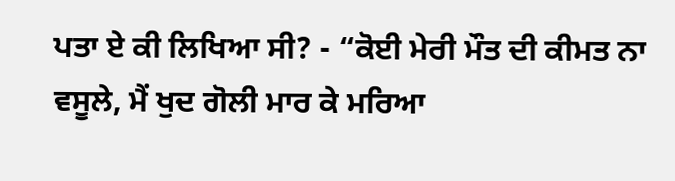ਪਤਾ ਏ ਕੀ ਲਿਖਿਆ ਸੀ? - “ਕੋਈ ਮੇਰੀ ਮੌਤ ਦੀ ਕੀਮਤ ਨਾ ਵਸੂਲੇ, ਮੈਂ ਖੁਦ ਗੋਲੀ ਮਾਰ ਕੇ ਮਰਿਆ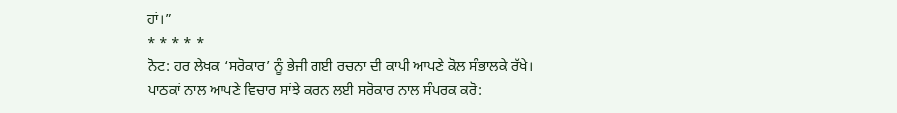ਹਾਂ।”
* * * * *
ਨੋਟ: ਹਰ ਲੇਖਕ ‘ਸਰੋਕਾਰ’ ਨੂੰ ਭੇਜੀ ਗਈ ਰਚਨਾ ਦੀ ਕਾਪੀ ਆਪਣੇ ਕੋਲ ਸੰਭਾਲਕੇ ਰੱਖੇ।
ਪਾਠਕਾਂ ਨਾਲ ਆਪਣੇ ਵਿਚਾਰ ਸਾਂਝੇ ਕਰਨ ਲਈ ਸਰੋਕਾਰ ਨਾਲ ਸੰਪਰਕ ਕਰੋ: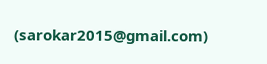(sarokar2015@gmail.com)